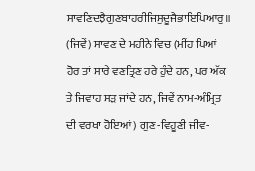ਸਾਵਣਿਦਝੈਗੁਣਬਾਹਰੀਜਿਸੁਦੂਜੈਭਾਇਪਿਆਰੁ॥
(ਜਿਵੇਂ) ਸਾਵਣ ਦੇ ਮਹੀਨੇ ਵਿਚ (ਮੀਂਹ ਪਿਆਂ ਹੋਰ ਤਾਂ ਸਾਰੇ ਵਣਤ੍ਰਿਣ ਹਰੇ ਹੁੰਦੇ ਹਨ, ਪਰ ਅੱਕ ਤੇ ਜਿਵਾਹ ਸੜ ਜਾਂਦੇ ਹਨ, ਜਿਵੇਂ ਨਾਮ-ਅੰਮ੍ਰਿਤ ਦੀ ਵਰਖਾ ਹੋਇਆਂ) ਗੁਣ-ਵਿਹੂਣੀ ਜੀਵ-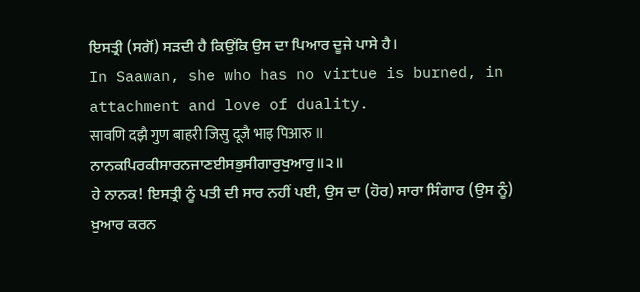ਇਸਤ੍ਰੀ (ਸਗੋਂ) ਸੜਦੀ ਹੈ ਕਿਉਂਕਿ ਉਸ ਦਾ ਪਿਆਰ ਦੂਜੇ ਪਾਸੇ ਹੈ।
In Saawan, she who has no virtue is burned, in attachment and love of duality.
सावणि दझै गुण बाहरी जिसु दूजै भाइ पिआरु ॥
ਨਾਨਕਪਿਰਕੀਸਾਰਨਜਾਣਈਸਭੁਸੀਗਾਰੁਖੁਆਰੁ॥੨॥
ਹੇ ਨਾਨਕ! ਇਸਤ੍ਰੀ ਨੂੰ ਪਤੀ ਦੀ ਸਾਰ ਨਹੀਂ ਪਈ, ਉਸ ਦਾ (ਹੋਰ) ਸਾਰਾ ਸਿੰਗਾਰ (ਉਸ ਨੂੰ) ਖ਼ੁਆਰ ਕਰਨ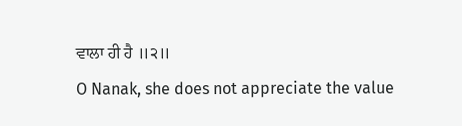ਵਾਲਾ ਹੀ ਹੈ ॥੨॥
O Nanak, she does not appreciate the value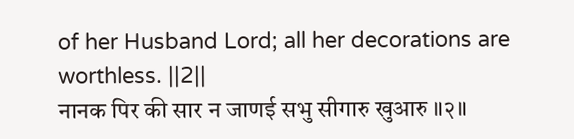of her Husband Lord; all her decorations are worthless. ||2||
नानक पिर की सार न जाणई सभु सीगारु खुआरु ॥२॥